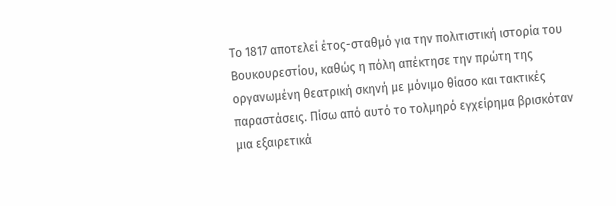Το 1817 αποτελεί έτος-σταθμό για την πολιτιστική ιστορία του Βουκουρεστίου, καθώς η πόλη απέκτησε την πρώτη της οργανωμένη θεατρική σκηνή με μόνιμο θίασο και τακτικές παραστάσεις. Πίσω από αυτό το τολμηρό εγχείρημα βρισκόταν μια εξαιρετικά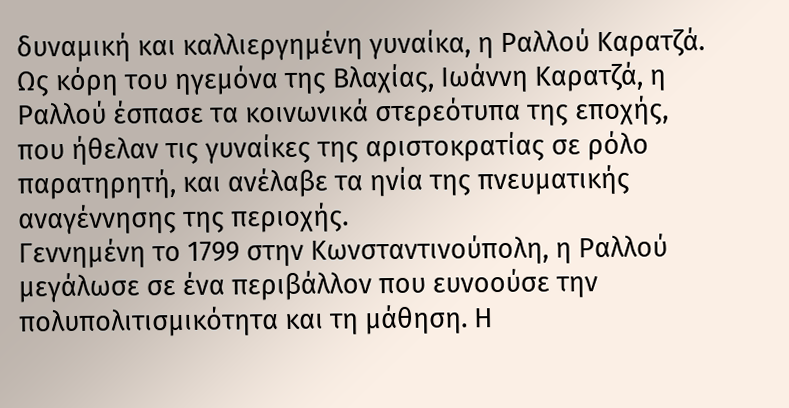δυναμική και καλλιεργημένη γυναίκα, η Ραλλού Καρατζά. Ως κόρη του ηγεμόνα της Βλαχίας, Ιωάννη Καρατζά, η Ραλλού έσπασε τα κοινωνικά στερεότυπα της εποχής, που ήθελαν τις γυναίκες της αριστοκρατίας σε ρόλο παρατηρητή, και ανέλαβε τα ηνία της πνευματικής αναγέννησης της περιοχής.
Γεννημένη το 1799 στην Κωνσταντινούπολη, η Ραλλού μεγάλωσε σε ένα περιβάλλον που ευνοούσε την πολυπολιτισμικότητα και τη μάθηση. Η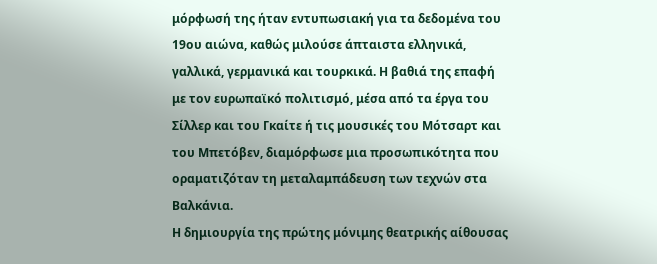μόρφωσή της ήταν εντυπωσιακή για τα δεδομένα του 19ου αιώνα, καθώς μιλούσε άπταιστα ελληνικά, γαλλικά, γερμανικά και τουρκικά. Η βαθιά της επαφή με τον ευρωπαϊκό πολιτισμό, μέσα από τα έργα του Σίλλερ και του Γκαίτε ή τις μουσικές του Μότσαρτ και του Μπετόβεν, διαμόρφωσε μια προσωπικότητα που οραματιζόταν τη μεταλαμπάδευση των τεχνών στα Βαλκάνια.
Η δημιουργία της πρώτης μόνιμης θεατρικής αίθουσας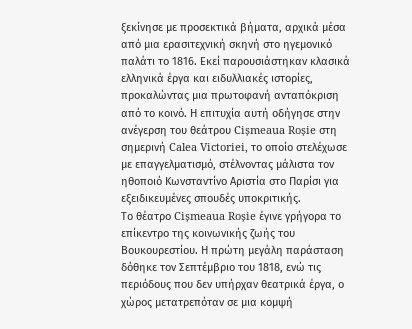ξεκίνησε με προσεκτικά βήματα, αρχικά μέσα από μια ερασιτεχνική σκηνή στο ηγεμονικό παλάτι το 1816. Εκεί παρουσιάστηκαν κλασικά ελληνικά έργα και ειδυλλιακές ιστορίες, προκαλώντας μια πρωτοφανή ανταπόκριση από το κοινό. Η επιτυχία αυτή οδήγησε στην ανέγερση του θεάτρου Cișmeaua Roșie στη σημερινή Calea Victoriei, το οποίο στελέχωσε με επαγγελματισμό, στέλνοντας μάλιστα τον ηθοποιό Κωνσταντίνο Αριστία στο Παρίσι για εξειδικευμένες σπουδές υποκριτικής.
Το θέατρο Cișmeaua Roșie έγινε γρήγορα το επίκεντρο της κοινωνικής ζωής του Βουκουρεστίου. Η πρώτη μεγάλη παράσταση δόθηκε τον Σεπτέμβριο του 1818, ενώ τις περιόδους που δεν υπήρχαν θεατρικά έργα, ο χώρος μετατρεπόταν σε μια κομψή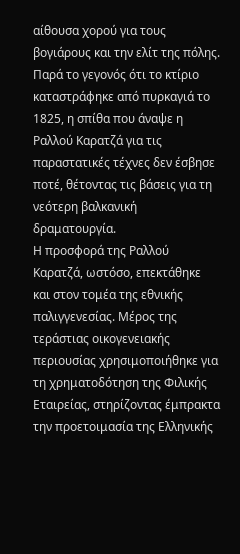αίθουσα χορού για τους βογιάρους και την ελίτ της πόλης. Παρά το γεγονός ότι το κτίριο καταστράφηκε από πυρκαγιά το 1825, η σπίθα που άναψε η Ραλλού Καρατζά για τις παραστατικές τέχνες δεν έσβησε ποτέ, θέτοντας τις βάσεις για τη νεότερη βαλκανική δραματουργία.
Η προσφορά της Ραλλού Καρατζά, ωστόσο, επεκτάθηκε και στον τομέα της εθνικής παλιγγενεσίας. Μέρος της τεράστιας οικογενειακής περιουσίας χρησιμοποιήθηκε για τη χρηματοδότηση της Φιλικής Εταιρείας, στηρίζοντας έμπρακτα την προετοιμασία της Ελληνικής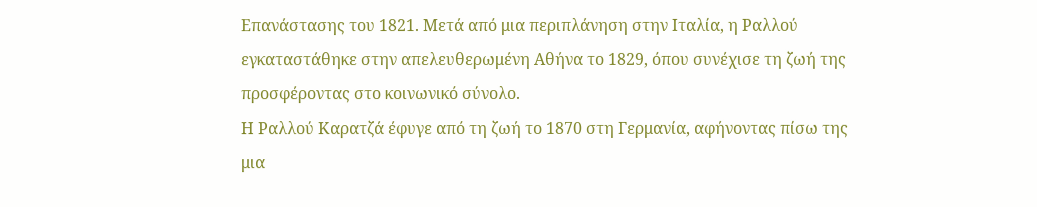Επανάστασης του 1821. Μετά από μια περιπλάνηση στην Ιταλία, η Ραλλού εγκαταστάθηκε στην απελευθερωμένη Αθήνα το 1829, όπου συνέχισε τη ζωή της προσφέροντας στο κοινωνικό σύνολο.
Η Ραλλού Καρατζά έφυγε από τη ζωή το 1870 στη Γερμανία, αφήνοντας πίσω της μια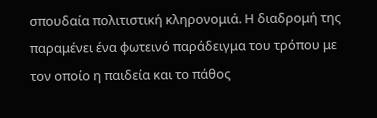σπουδαία πολιτιστική κληρονομιά. Η διαδρομή της παραμένει ένα φωτεινό παράδειγμα του τρόπου με τον οποίο η παιδεία και το πάθος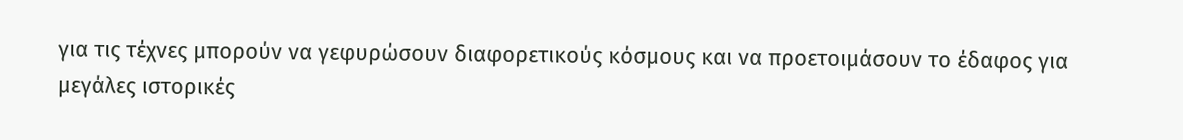για τις τέχνες μπορούν να γεφυρώσουν διαφορετικούς κόσμους και να προετοιμάσουν το έδαφος για μεγάλες ιστορικές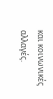και κοινωνικές αλλαγές.